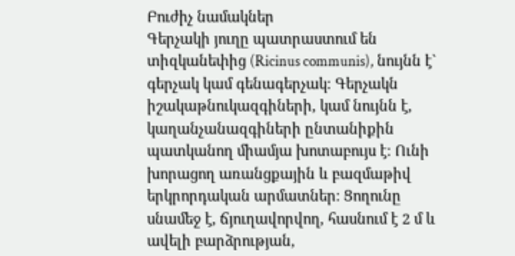Բուժիչ նամակներ
Գերչակի յուղը պատրաստում են տիզկանեփից (Ricinus communis), նույնն է` գերչակ կամ գենագերչակ։ Գերչակն իշակաթնուկազգիների, կամ նույնն է, կաղանչանազգիների ընտանիքին պատկանող միամյա խոտաբույս է։ Ունի խորացող առանցքային և բազմաթիվ երկրորդական արմատներ։ Ցողունը սնամեջ է, ճյուղավորվող, հասնում է 2 մ և ավելի բարձրության,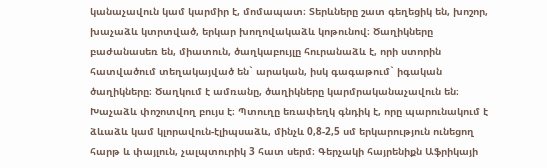կանաչավուն կամ կարմիր է, մոմապատ։ Տերևները շատ գեղեցիկ են, խոշոր, խաչաձև կտրտված, երկար խողովակաձև կոթունով։ Ծաղիկները բաժանասեռ են, միատուն, ծաղկաբույլը հուրանաձև է, որի ստորին հատվածում տեղակայված են` արական, իսկ գագաթում` իգական ծաղիկները։ Ծաղկում է ամռանը, ծաղիկները կարմրականաչավուն են։
Խաչաձև փոշոտվող բույս է։ Պտուղը եռափեղկ գնդիկ է, որը պարունակում է ձևաձև կամ կլորավուն-էլիպսաձև, մինչև 0,8-2,5 սմ երկարություն ունեցող հարթ և փայլուն, չալպտուրիկ 3 հատ սերմ։ Գերչակի հայրենիքն Աֆրիկայի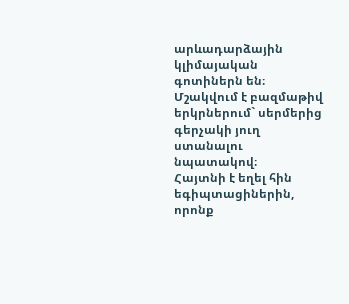արևադարձային կլիմայական գոտիներն են։ Մշակվում է բազմաթիվ երկրներում` սերմերից գերչակի յուղ ստանալու նպատակով։
Հայտնի է եղել հին եգիպտացիներին, որոնք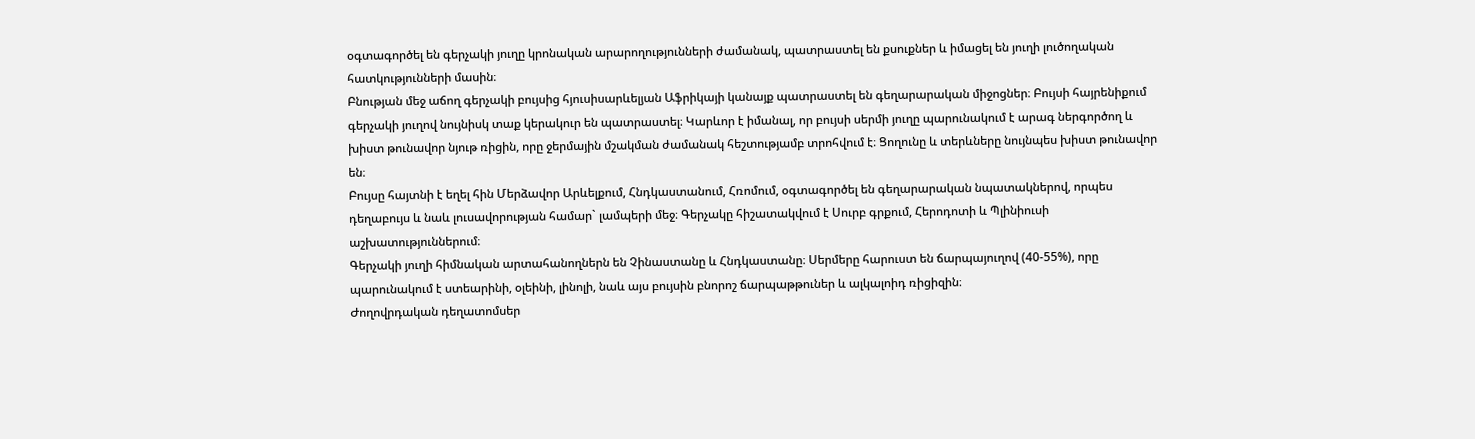օգտագործել են գերչակի յուղը կրոնական արարողությունների ժամանակ, պատրաստել են քսուքներ և իմացել են յուղի լուծողական հատկությունների մասին։
Բնության մեջ աճող գերչակի բույսից հյուսիսարևելյան Աֆրիկայի կանայք պատրաստել են գեղարարական միջոցներ։ Բույսի հայրենիքում գերչակի յուղով նույնիսկ տաք կերակուր են պատրաստել։ Կարևոր է իմանալ, որ բույսի սերմի յուղը պարունակում է արագ ներգործող և խիստ թունավոր նյութ ռիցին, որը ջերմային մշակման ժամանակ հեշտությամբ տրոհվում է։ Ցողունը և տերևները նույնպես խիստ թունավոր են։
Բույսը հայտնի է եղել հին Մերձավոր Արևելքում, Հնդկաստանում, Հռոմում, օգտագործել են գեղարարական նպատակներով, որպես դեղաբույս և նաև լուսավորության համար` լամպերի մեջ։ Գերչակը հիշատակվում է Սուրբ գրքում, Հերոդոտի և Պլինիուսի աշխատություններում։
Գերչակի յուղի հիմնական արտահանողներն են Չինաստանը և Հնդկաստանը։ Սերմերը հարուստ են ճարպայուղով (40-55%), որը պարունակում է ստեարինի, օլեինի, լինոլի, նաև այս բույսին բնորոշ ճարպաթթուներ և ալկալոիդ ռիցիզին։
Ժողովրդական դեղատոմսեր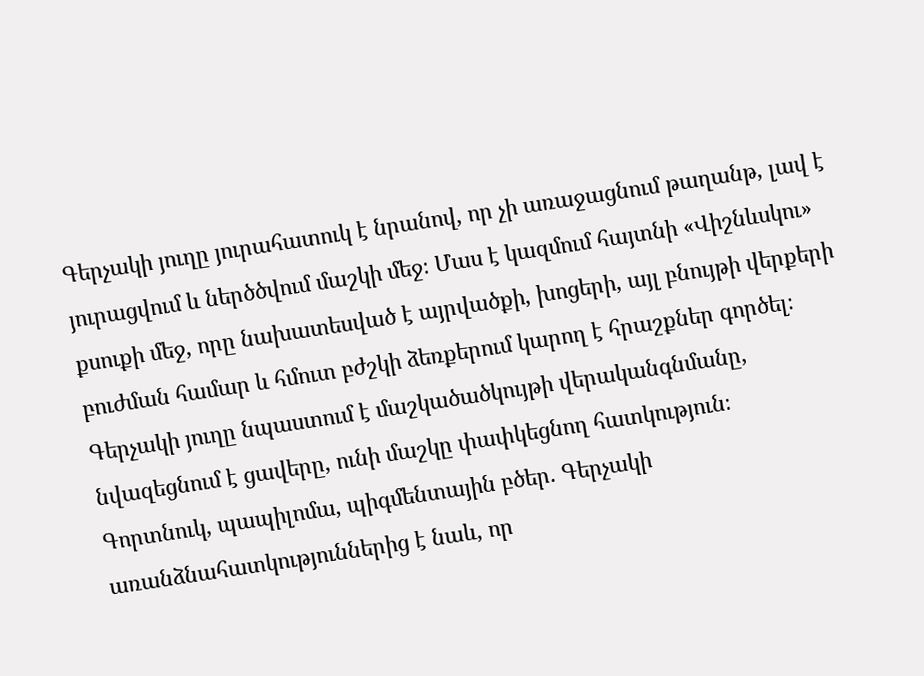Գերչակի յուղը յուրահատուկ է նրանով, որ չի առաջացնում թաղանթ, լավ է յուրացվում և ներծծվում մաշկի մեջ։ Մաս է կազմում հայտնի «Վիշնևսկու» քսուքի մեջ, որը նախատեսված է այրվածքի, խոցերի, այլ բնույթի վերքերի բուժման համար և հմուտ բժշկի ձեռքերում կարող է հրաշքներ գործել։
Գերչակի յուղը նպաստում է մաշկածածկույթի վերականգնմանը, նվազեցնում է ցավերը, ունի մաշկը փափկեցնող հատկություն։
Գորտնուկ, պապիլոմա, պիգմենտային բծեր. Գերչակի առանձնահատկություններից է նաև, որ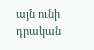այն ունի դրական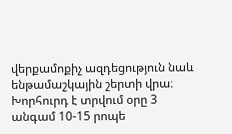վերքամոքիչ ազդեցություն նաև ենթամաշկային շերտի վրա։
Խորհուրդ է տրվում օրը 3 անգամ 10-15 րոպե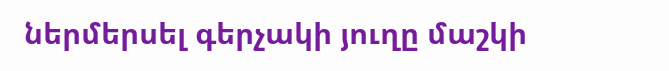ներմերսել գերչակի յուղը մաշկի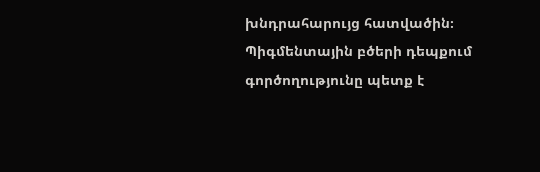խնդրահարույց հատվածին։
Պիգմենտային բծերի դեպքում գործողությունը պետք է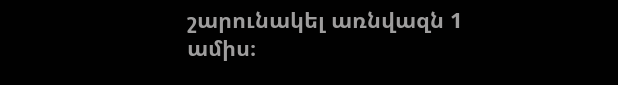շարունակել առնվազն 1 ամիս։